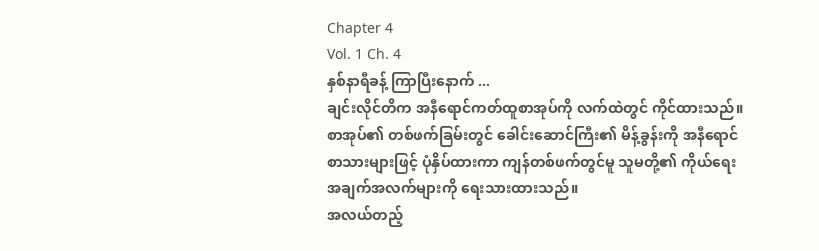Chapter 4
Vol. 1 Ch. 4
နှစ်နာရီခန့် ကြာပြီးနောက် ...
ချင်းလိုင်တိက အနီရောင်ကတ်ထူစာအုပ်ကို လက်ထဲတွင် ကိုင်ထားသည်။ စာအုပ်၏ တစ်ဖက်ခြမ်းတွင် ခေါင်းဆောင်ကြီး၏ မိန့်ခွန်းကို အနီရောင် စာသားများဖြင့် ပုံနှိပ်ထားကာ ကျန်တစ်ဖက်တွင်မူ သူမတို့၏ ကိုယ်ရေးအချက်အလက်များကို ရေးသားထားသည်။
အလယ်တည့်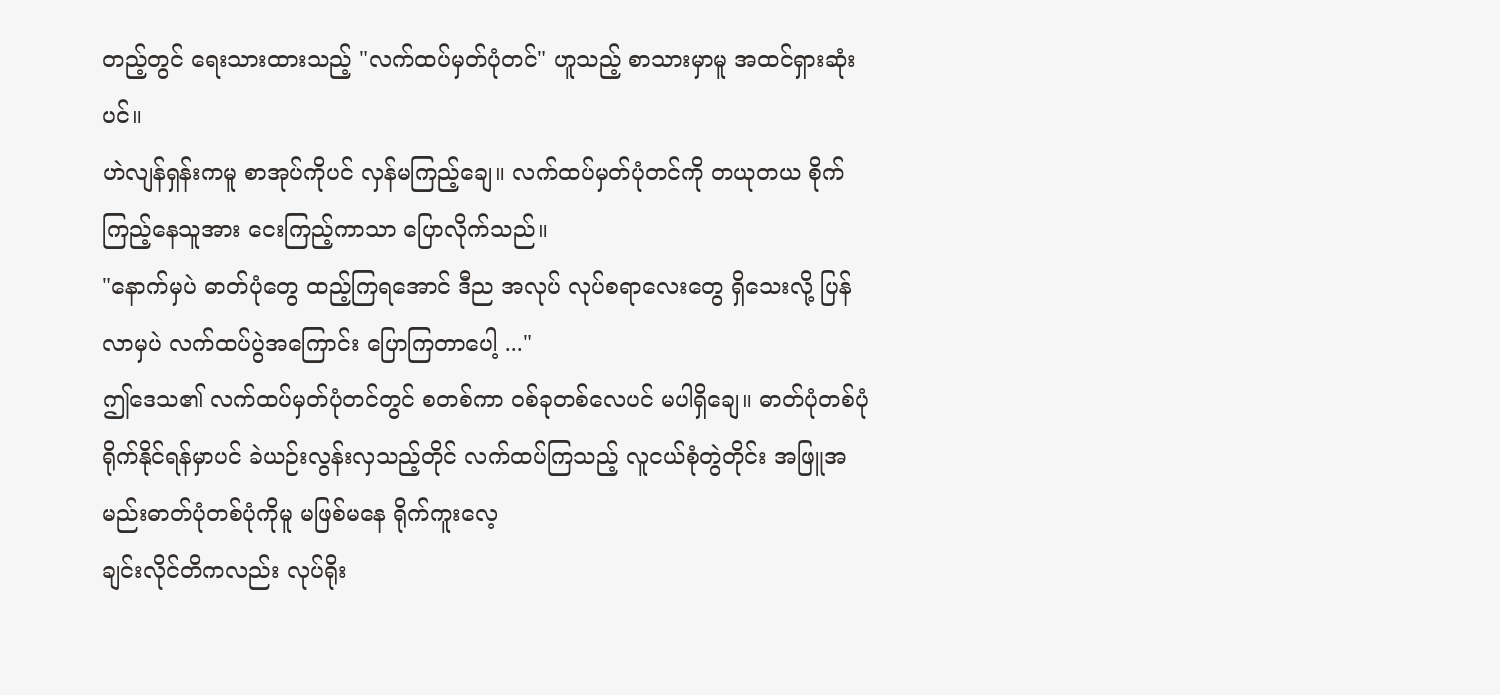တည့်တွင် ရေးသားထားသည့် "လက်ထပ်မှတ်ပုံတင်" ဟူသည့် စာသားမှာမူ အထင်ရှားဆုံးပင်။
ဟဲလျန်ရှန်းကမူ စာအုပ်ကိုပင် လှန်မကြည့်ချေ။ လက်ထပ်မှတ်ပုံတင်ကို တယုတယ စိုက်ကြည့်နေသူအား ငေးကြည့်ကာသာ ပြောလိုက်သည်။
"နောက်မှပဲ ဓာတ်ပုံတွေ ထည့်ကြရအောင် ဒီည အလုပ် လုပ်စရာလေးတွေ ရှိသေးလို့ ပြန်လာမှပဲ လက်ထပ်ပွဲအကြောင်း ပြောကြတာပေါ့ ..."
ဤဒေသ၏ လက်ထပ်မှတ်ပုံတင်တွင် စတစ်ကာ ဝစ်ခုတစ်လေပင် မပါရှိချေ။ ဓာတ်ပုံတစ်ပုံ ရိုက်နိုင်ရန်မှာပင် ခဲယဉ်းလွန်းလှသည့်တိုင် လက်ထပ်ကြသည့် လူငယ်စုံတွဲတိုင်း အဖြူအမည်းဓာတ်ပုံတစ်ပုံကိုမူ မဖြစ်မနေ ရိုက်ကူးလေ့
ချင်းလိုင်တိကလည်း လုပ်ရိုး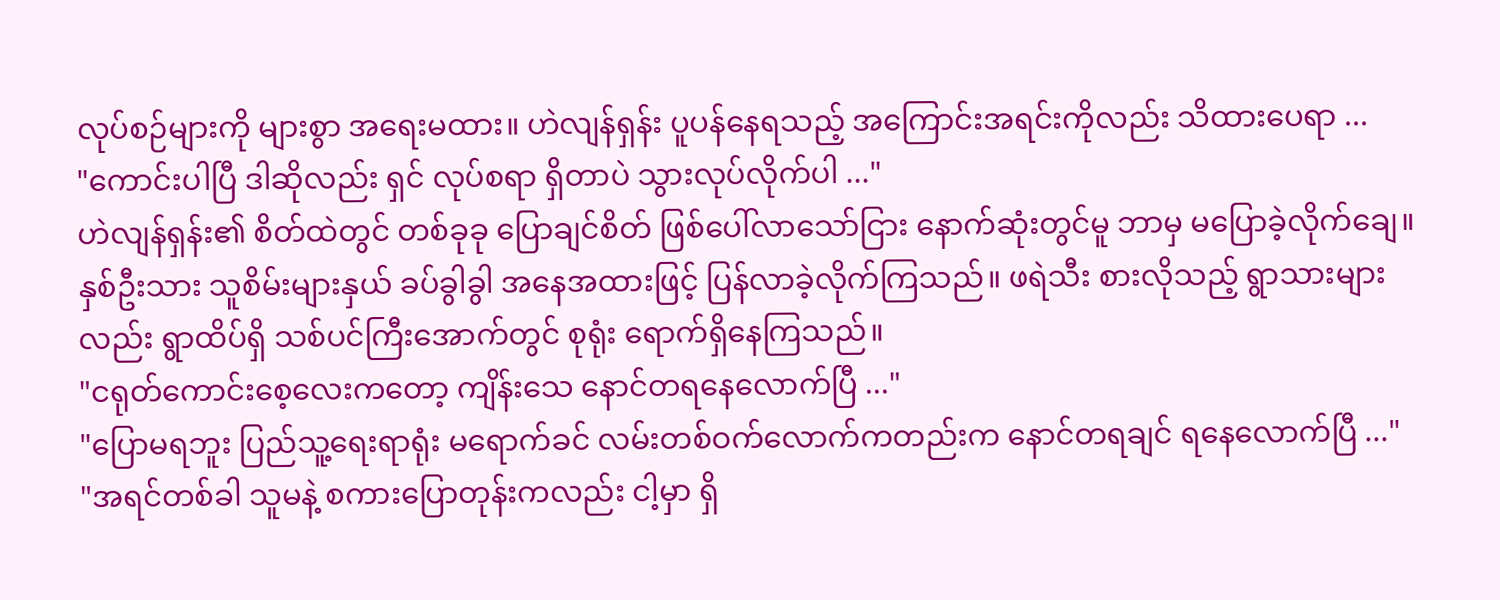လုပ်စဉ်များကို များစွာ အရေးမထား။ ဟဲလျန်ရှန်း ပူပန်နေရသည့် အကြောင်းအရင်းကိုလည်း သိထားပေရာ ...
"ကောင်းပါပြီ ဒါဆိုလည်း ရှင် လုပ်စရာ ရှိတာပဲ သွားလုပ်လိုက်ပါ ..."
ဟဲလျန်ရှန်း၏ စိတ်ထဲတွင် တစ်ခုခု ပြောချင်စိတ် ဖြစ်ပေါ်လာသော်ငြား နောက်ဆုံးတွင်မူ ဘာမှ မပြောခဲ့လိုက်ချေ။ နှစ်ဦးသား သူစိမ်းများနှယ် ခပ်ခွါခွါ အနေအထားဖြင့် ပြန်လာခဲ့လိုက်ကြသည်။ ဖရဲသီး စားလိုသည့် ရွာသားများလည်း ရွာထိပ်ရှိ သစ်ပင်ကြီးအောက်တွင် စုရုံး ရောက်ရှိနေကြသည်။
"ငရုတ်ကောင်းစေ့လေးကတော့ ကျိန်းသေ နောင်တရနေလောက်ပြီ ..."
"ပြောမရဘူး ပြည်သူ့ရေးရာရုံး မရောက်ခင် လမ်းတစ်ဝက်လောက်ကတည်းက နောင်တရချင် ရနေလောက်ပြီ ..."
"အရင်တစ်ခါ သူမနဲ့ စကားပြောတုန်းကလည်း ငါ့မှာ ရှိ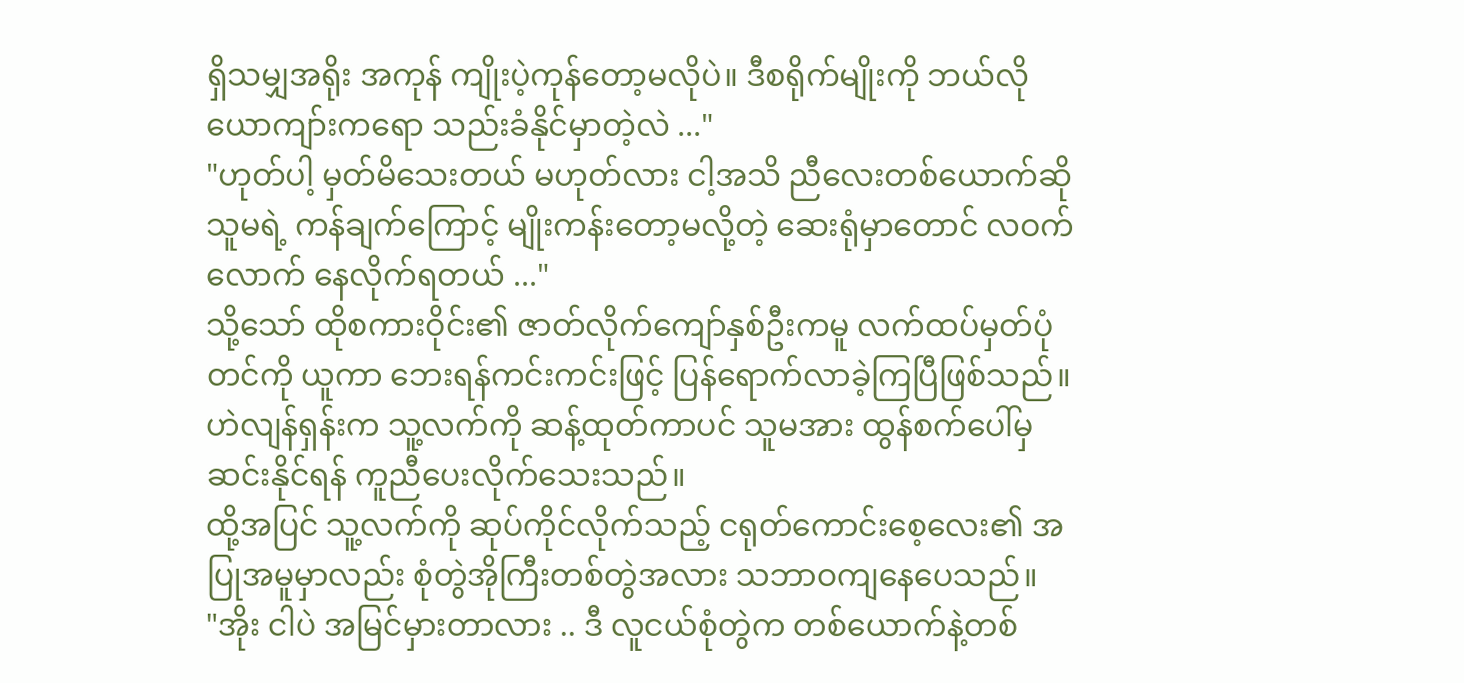ရှိသမျှအရိုး အကုန် ကျိုးပဲ့ကုန်တော့မလိုပဲ။ ဒီစရိုက်မျိုးကို ဘယ်လိုယောကျာ်းကရော သည်းခံနိုင်မှာတဲ့လဲ ..."
"ဟုတ်ပါ့ မှတ်မိသေးတယ် မဟုတ်လား ငါ့အသိ ညီလေးတစ်ယောက်ဆို သူမရဲ့ ကန်ချက်ကြောင့် မျိုးကန်းတော့မလို့တဲ့ ဆေးရုံမှာတောင် လဝက်လောက် နေလိုက်ရတယ် ..."
သို့သော် ထိုစကားဝိုင်း၏ ဇာတ်လိုက်ကျော်နှစ်ဦးကမူ လက်ထပ်မှတ်ပုံတင်ကို ယူကာ ဘေးရန်ကင်းကင်းဖြင့် ပြန်ရောက်လာခဲ့ကြပြီဖြစ်သည်။ ဟဲလျန်ရှန်းက သူ့လက်ကို ဆန့်ထုတ်ကာပင် သူမအား ထွန်စက်ပေါ်မှ ဆင်းနိုင်ရန် ကူညီပေးလိုက်သေးသည်။
ထို့အပြင် သူ့လက်ကို ဆုပ်ကိုင်လိုက်သည့် ငရုတ်ကောင်းစေ့လေး၏ အပြုအမူမှာလည်း စုံတွဲအိုကြီးတစ်တွဲအလား သဘာဝကျနေပေသည်။
"အိုး ငါပဲ အမြင်မှားတာလား .. ဒီ လူငယ်စုံတွဲက တစ်ယောက်နဲ့တစ်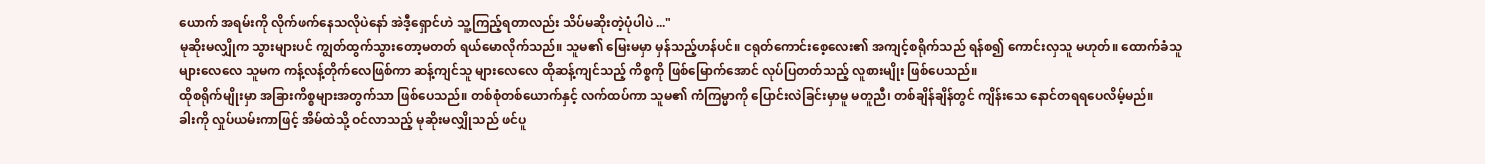ယောက် အရမ်းကို လိုက်ဖက်နေသလိုပဲနော် အဲဒီ့ရှောင်ဟဲ သူ့ကြည့်ရတာလည်း သိပ်မဆိုးတဲ့ပုံပါပဲ ..."
မုဆိုးမလျှိုက သွားများပင် ကျွတ်ထွက်သွားတော့မတတ် ရယ်မောလိုက်သည်။ သူမ၏ မြေးမမှာ မှန်သည့်ဟန်ပင်။ ငရုတ်ကောင်းစေ့လေး၏ အကျင့်စရိုက်သည် ရန်စ၍ ကောင်းလှသူ မဟုတ်။ ထောက်ခံသူ များလေလေ သူမက ကန့်လန့်တိုက်လေဖြစ်ကာ ဆန့်ကျင်သူ များလေလေ ထိုဆန့်ကျင်သည့် ကိစ္စကို ဖြစ်မြောက်အောင် လုပ်ပြတတ်သည့် လူစားမျိုး ဖြစ်ပေသည်။
ထိုစရိုက်မျိုးမှာ အခြားကိစ္စများအတွက်သာ ဖြစ်ပေသည်။ တစ်စုံတစ်ယောက်နှင့် လက်ထပ်ကာ သူမ၏ ကံကြမ္မာကို ပြောင်းလဲခြင်းမှာမူ မတူညီ၊ တစ်ချိန်ချိန်တွင် ကျိန်းသေ နောင်တရရပေလိမ့်မည်။
ခါးကို လှုပ်ယမ်းကာဖြင့် အိမ်ထဲသို့ ဝင်လာသည့် မုဆိုးမလျှိုသည် ဖင်ပူ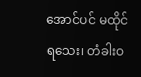အောင်ပင် မထိုင်ရသေး၊ တံခါးဝ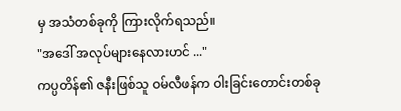မှ အသံတစ်ခုကို ကြားလိုက်ရသည်။
"အဒေါ် အလုပ်များနေလားဟင် ..."
ကပ္ပတိန်၏ ဇနီးဖြစ်သူ ဝမ်လီဖန်က ဝါးခြင်းတောင်းတစ်ခု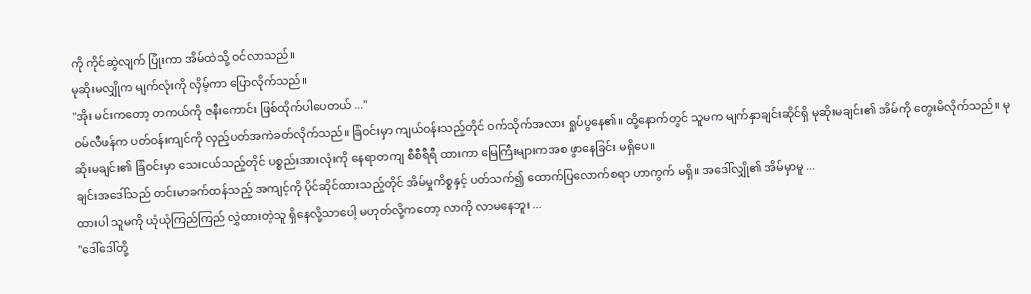ကို ကိုင်ဆွဲလျက် ပြုံးကာ အိမ်ထဲသို့ ဝင်လာသည်။
မုဆိုးမလျှိုက မျက်လုံးကို လှိမ့်ကာ ပြောလိုက်သည်။
"အိုး မင်းကတော့ တကယ်ကို ဇနီးကောင်း ဖြစ်ထိုက်ပါပေတယ် ..."
ဝမ်လီဖန်က ပတ်ဝန်းကျင်ကို လှည့်ပတ်အကဲခတ်လိုက်သည်။ ခြံဝင်းမှာ ကျယ်ဝန်းသည့်တိုင် ဝက်သိုက်အလား ရှုပ်ပွနေ၏။ ထို့နောက်တွင် သူမက မျက်နှာချင်းဆိုင်ရှိ မုဆိုးမချင်း၏ အိမ်ကို တွေးမိလိုက်သည်။ မုဆိုးမချင်း၏ ခြံဝင်းမှာ သေးငယ်သည့်တိုင် ပစ္စည်းအားလုံးကို နေရာတကျ စီစီရီရီ ထားကာ မြေကြီးများကအစ ဖွာနေခြင်း မရှိပေ။
ချင်းအဒေါ်သည် တင်းမာခက်ထန်သည့် အကျင့်ကို ပိုင်ဆိုင်ထားသည့်တိုင် အိမ်မှုကိစ္စနှင့် ပတ်သက်၍ ထောက်ပြလောက်စရာ ဟာကွက် မရှိ။ အဒေါ်လျှို၏ အိမ်မှာမူ ...
ထားပါ သူမကို ယုံယုံကြည်ကြည် လွှဲထားတဲ့သူ ရှိနေလို့သာပေါ့ မဟုတ်လို့ကတော့ လာကို လာမနေဘူး ...
"ဒေါ်ဒေါ်တို့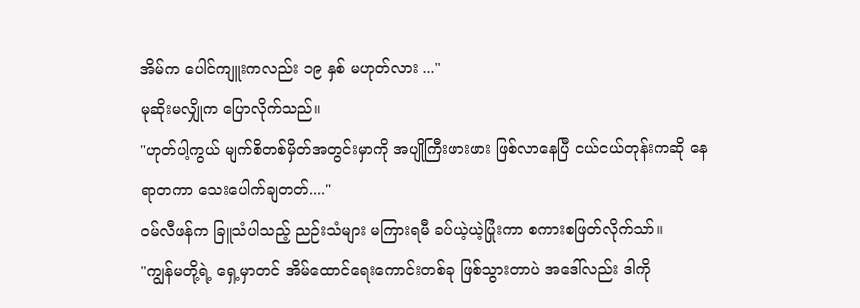အိမ်က ပေါင်ကျူးကလည်း ၁၉ နှစ် မဟုတ်လား ..."
မုဆိုးမလျှိုက ပြောလိုက်သည်။
"ဟုတ်ပါ့ကွယ် မျက်စိတစ်မှိတ်အတွင်းမှာကို အပျိုကြီးဖားဖား ဖြစ်လာနေပြီ ငယ်ငယ်တုန်းကဆို နေရာတကာ သေးပေါက်ချတတ်...."
ဝမ်လီဖန်က ခြူသံပါသည့် ညဉ်းသံများ မကြားရမီ ခပ်ယဲ့ယဲ့ပြုံးကာ စကားစဖြတ်လိုက်သာ်။
"ကျွန်မတို့ရဲ့ ရှေ့မှာတင် အိမ်ထောင်ရေးကောင်းတစ်ခု ဖြစ်သွားတာပဲ အဒေါ်လည်း ဒါကို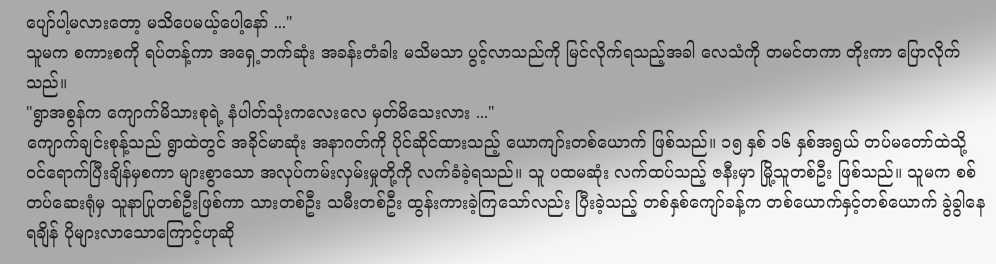ပျော်ပါ့မလားတော့ မသိပေမယ့်ပေါ့နော် ..."
သူမက စကားစကို ရပ်တန့်ကာ အရှေ့ဘက်ဆုံး အခန်းတံခါး မသိမသာ ပွင့်လာသည်ကို မြင်လိုက်ရသည့်အခါ လေသံကို တမင်တကာ တိုးကာ ပြောလိုက်သည်။
"ရွာအစွန်က ကျောက်မိသားစုရဲ့ နံပါတ်သုံးကလေးလေ မှတ်မိသေးလား ..."
ကျောက်ချင်းစုန့်သည် ရွာထဲတွင် အခိုင်မာဆုံး အနာဂတ်ကို ပိုင်ဆိုင်ထားသည့် ယောကျာ်းတစ်ယောက် ဖြစ်သည်။ ၁၅ နှစ် ၁၆ နှစ်အရွယ် တပ်မတော်ထဲသို့ ဝင်ရောက်ပြီးချိန်မှစကာ များစွာသော အလုပ်ကမ်းလှမ်းမှုတို့ကို လက်ခံခဲ့ရသည်။ သူ ပထမဆုံး လက်ထပ်သည့် ဇနီးမှာ မြို့သူတစ်ဦး ဖြစ်သည်။ သူမက စစ်တပ်ဆေးရုံမှ သူနာပြုတစ်ဦးဖြစ်ကာ သားတစ်ဦး သမီးတစ်ဦး ထွန်းကားခဲ့ကြသော်လည်း ပြီးခဲ့သည့် တစ်နှစ်ကျော်ခန့်က တစ်ယောက်နှင့်တစ်ယောက် ခွဲခွါနေရချိန် ပိုများလာသောကြောင့်ဟုဆို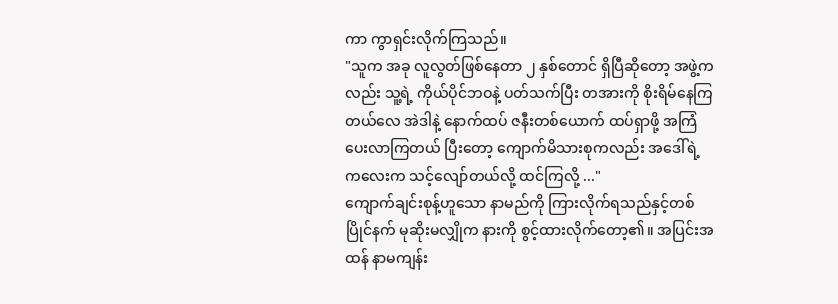ကာ ကွာရှင်းလိုက်ကြသည်။
"သူက အခု လူလွတ်ဖြစ်နေတာ ၂ နှစ်တောင် ရှိပြီဆိုတော့ အဖွဲ့ကလည်း သူ့ရဲ့ ကိုယ်ပိုင်ဘဝနဲ့ ပတ်သက်ပြီး တအားကို စိုးရိမ်နေကြတယ်လေ အဲဒါနဲ့ နောက်ထပ် ဇနီးတစ်ယောက် ထပ်ရှာဖို့ အကြံပေးလာကြတယ် ပြီးတော့ ကျောက်မိသားစုကလည်း အဒေါ်ရဲ့ ကလေးက သင့်လျော်တယ်လို့ ထင်ကြလို့ ..."
ကျောက်ချင်းစုန့်ဟူသော နာမည်ကို ကြားလိုက်ရသည်နှင့်တစ်ပြိုင်နက် မုဆိုးမလျှိုက နားကို စွင့်ထားလိုက်တော့၏။ အပြင်းအထန် နာမကျန်း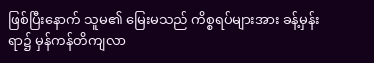ဖြစ်ပြီးနောက် သူမ၏ မြေးမသည် ကိစ္စရပ်များအား ခန့်မှန်းရာ၌ မှန်ကန်တိကျလာ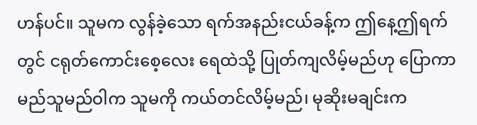ဟန်ပင်။ သူမက လွန်ခဲ့သော ရက်အနည်းငယ်ခန့်က ဤနေ့ဤရက်တွင် ငရုတ်ကောင်းစေ့လေး ရေထဲသို့ ပြုတ်ကျလိမ့်မည်ဟု ပြောကာ မည်သူမည်ဝါက သူမကို ကယ်တင်လိမ့်မည်၊ မုဆိုးမချင်းက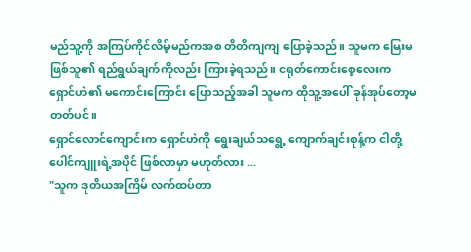မည်သူ့ကို အကြပ်ကိုင်လိမ့်မည်ကအစ တိတိကျကျ ပြောခဲ့သည်။ သူမက မြေးမဖြစ်သူ၏ ရည်ရွယ်ချက်ကိုလည်း ကြားခဲ့ရသည်။ ငရုတ်ကောင်းစေ့လေးက ရှောင်ဟဲ၏ မကောင်းကြောင်း ပြောသည့်အခါ သူမက ထိုသူ့အပေါ် ခုန်အုပ်တော့မတတ်ပင်။
ရှောင်လောင်ကျောင်းက ရှောင်ဟဲကို ရွေးချယ်သရွေ့ ကျောက်ချင်းစုန့်က ငါတို့ ပေါင်ကျူးရဲ့အပိုင် ဖြစ်လာမှာ မဟုတ်လား ...
"သူက ဒုတိယအကြိမ် လက်ထပ်တာ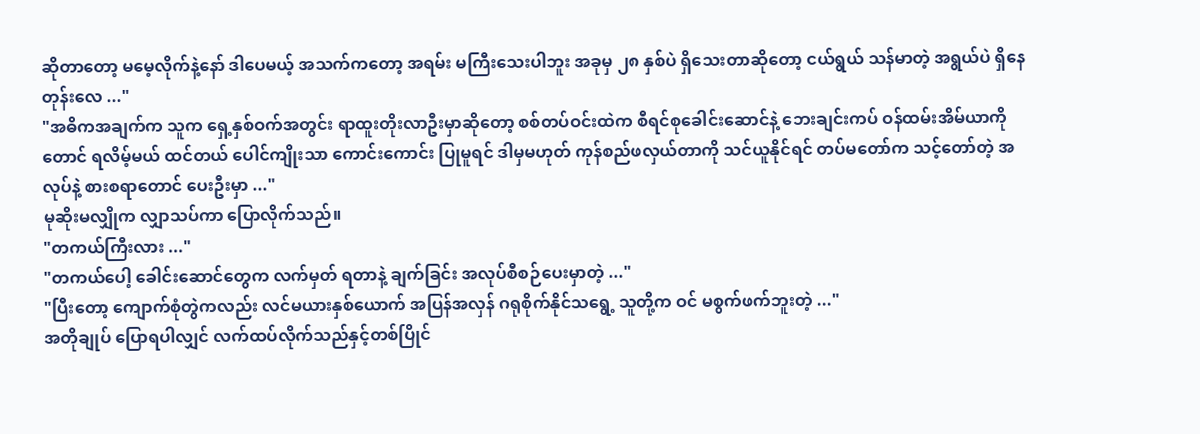ဆိုတာတော့ မမေ့လိုက်နဲ့နော် ဒါပေမယ့် အသက်ကတော့ အရမ်း မကြီးသေးပါဘူး အခုမှ ၂၈ နှစ်ပဲ ရှိသေးတာဆိုတော့ ငယ်ရွယ် သန်မာတဲ့ အရွယ်ပဲ ရှိနေတုန်းလေ ..."
"အဓိကအချက်က သူက ရှေ့နှစ်ဝက်အတွင်း ရာထူးတိုးလာဦးမှာဆိုတော့ စစ်တပ်ဝင်းထဲက စီရင်စုခေါင်းဆောင်နဲ့ ဘေးချင်းကပ် ဝန်ထမ်းအိမ်ယာကိုတောင် ရလိမ့်မယ် ထင်တယ် ပေါင်ကျိုးသာ ကောင်းကောင်း ပြုမူရင် ဒါမှမဟုတ် ကုန်စည်ဖလှယ်တာကို သင်ယူနိုင်ရင် တပ်မတော်က သင့်တော်တဲ့ အလုပ်နဲ့ စားစရာတောင် ပေးဦးမှာ ..."
မုဆိုးမလျှိုက လျှာသပ်ကာ ပြောလိုက်သည်။
"တကယ်ကြီးလား ..."
"တကယ်ပေါ့ ခေါင်းဆောင်တွေက လက်မှတ် ရတာနဲ့ ချက်ခြင်း အလုပ်စီစဉ်ပေးမှာတဲ့ ..."
"ပြီးတော့ ကျောက်စုံတွဲကလည်း လင်မယားနှစ်ယောက် အပြန်အလှန် ဂရုစိုက်နိုင်သရွေ့ သူတို့က ဝင် မစွက်ဖက်ဘူးတဲ့ ..."
အတိုချုပ် ပြောရပါလျှင် လက်ထပ်လိုက်သည်နှင့်တစ်ပြိုင်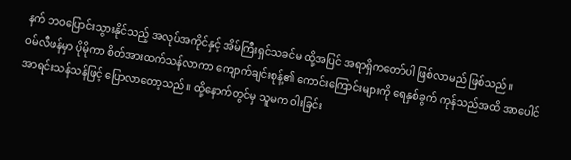နက် ဘဝပြောင်းသွားနိုင်သည့် အလုပ်အကိုင်နှင့် အိမ်ကြီးရှင်သခင်မ ထို့အပြင် အရာရှိကတော်ပါ ဖြစ်လာမည် ဖြစ်သည်။
ဝမ်လီဖန်မှာ ပိုမိုကာ စိတ်အားထက်သန်လာကာ ကျောက်ချင်းစုန့်၏ ကောင်းကြောင်းများကို ရေနှစ်ခွက် ကုန်သည်အထိ အာပေါင်အာရင်းသန်သန်ဖြင့် ပြောလာတော့သည်။ ထို့နောက်တွင်မှ သူမက ဝါးခြင်း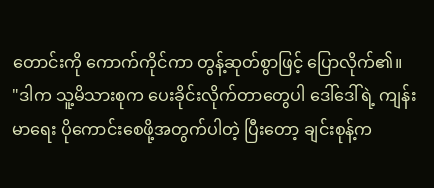တောင်းကို ကောက်ကိုင်ကာ တွန့်ဆုတ်စွာဖြင့် ပြောလိုက်၏။
"ဒါက သူ့မိသားစုက ပေးခိုင်းလိုက်တာတွေပါ ဒေါ်ဒေါ်ရဲ့ ကျန်းမာရေး ပိုကောင်းစေဖို့အတွက်ပါတဲ့ ပြီးတော့ ချင်းစုန့်က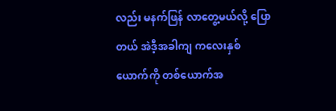လည်း မနက်ဖြန် လာတွေ့မယ်လို့ ပြောတယ် အဲဒီ့အခါကျ ကလေးနှစ်ယောက်ကို တစ်ယောက်အ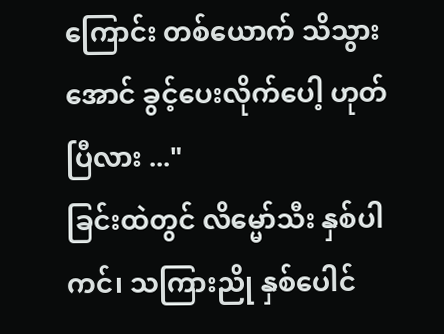ကြောင်း တစ်ယောက် သိသွားအောင် ခွင့်ပေးလိုက်ပေါ့ ဟုတ်ပြီလား ..."
ခြင်းထဲတွင် လိမ္မော်သီး နှစ်ပါကင်၊ သကြားညို နှစ်ပေါင်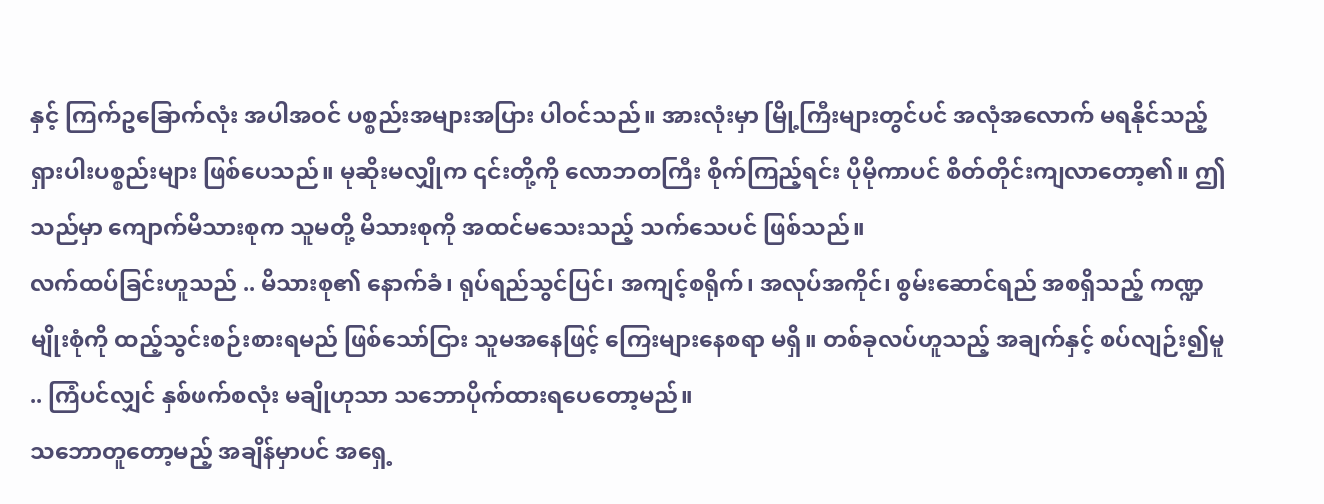နှင့် ကြက်ဥခြောက်လုံး အပါအဝင် ပစ္စည်းအများအပြား ပါဝင်သည်။ အားလုံးမှာ မြို့ကြီးများတွင်ပင် အလုံအလောက် မရနိုင်သည့် ရှားပါးပစ္စည်းများ ဖြစ်ပေသည်။ မုဆိုးမလျှိုက ၎င်းတို့ကို လောဘတကြီး စိုက်ကြည့်ရင်း ပိုမိုကာပင် စိတ်တိုင်းကျလာတော့၏။ ဤသည်မှာ ကျောက်မိသားစုက သူမတို့ မိသားစုကို အထင်မသေးသည့် သက်သေပင် ဖြစ်သည်။
လက်ထပ်ခြင်းဟူသည် .. မိသားစု၏ နောက်ခံ၊ ရုပ်ရည်သွင်ပြင်၊ အကျင့်စရိုက်၊ အလုပ်အကိုင်၊ စွမ်းဆောင်ရည် အစရှိသည့် ကဏ္ဍမျိုးစုံကို ထည့်သွင်းစဉ်းစားရမည် ဖြစ်သော်ငြား သူမအနေဖြင့် ကြေးများနေစရာ မရှိ။ တစ်ခုလပ်ဟူသည့် အချက်နှင့် စပ်လျဉ်း၍မူ .. ကြံပင်လျှင် နှစ်ဖက်စလုံး မချိုဟုသာ သဘောပိုက်ထားရပေတော့မည်။
သဘောတူတော့မည့် အချိန်မှာပင် အရှေ့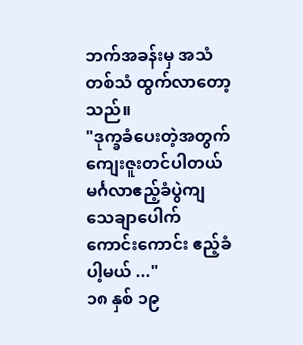ဘက်အခန်းမှ အသံတစ်သံ ထွက်လာတော့သည်။
"ဒုက္ခခံပေးတဲ့အတွက် ကျေးဇူးတင်ပါတယ် မင်္ဂလာဧည့်ခံပွဲကျ သေချာပေါက် ကောင်းကောင်း ဧည့်ခံပါ့မယ် ..."
၁၈ နှစ် ၁၉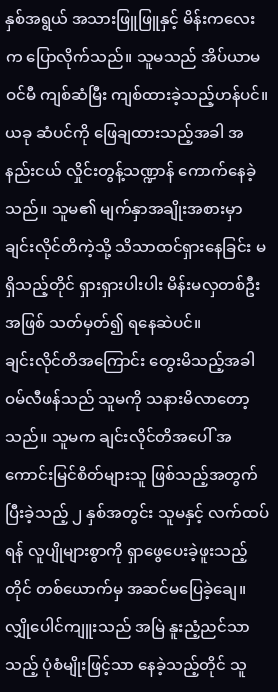နှစ်အရွယ် အသားဖြူဖြူနှင့် မိန်းကလေးက ပြောလိုက်သည်။ သူမသည် အိပ်ယာမဝင်မီ ကျစ်ဆံမြီး ကျစ်ထားခဲ့သည့်ဟန်ပင်။ ယခု ဆံပင်ကို ဖြေချထားသည့်အခါ အနည်းငယ် လှိုင်းတွန့်သဏ္ဍာန် ကောက်နေခဲ့သည်။ သူမ၏ မျက်နှာအချိုးအစားမှာ ချင်းလိုင်တိကဲ့သို့ သိသာထင်ရှားနေခြင်း မရှိသည့်တိုင် ရှားရှားပါးပါး မိန်းမလှတစ်ဦးအဖြစ် သတ်မှတ်၍ ရနေဆဲပင်။
ချင်းလိုင်တိအကြောင်း တွေးမိသည့်အခါ ဝမ်လီဖန်သည် သူမကို သနားမိလာတော့သည်။ သူမက ချင်းလိုင်တိအပေါ် အကောင်းမြင်စိတ်များသူ ဖြစ်သည့်အတွက် ပြီးခဲ့သည့် ၂ နှစ်အတွင်း သူမနှင့် လက်ထပ်ရန် လူပျိုများစွာကို ရှာဖွေပေးခဲ့ဖူးသည့်တိုင် တစ်ယောက်မှ အဆင်မပြေခဲ့ချေ။ လျှိုပေါင်ကျူးသည် အမြဲ နူးညံ့ညင်သာသည့် ပုံစံမျိုးဖြင့်သာ နေခဲ့သည့်တိုင် သူ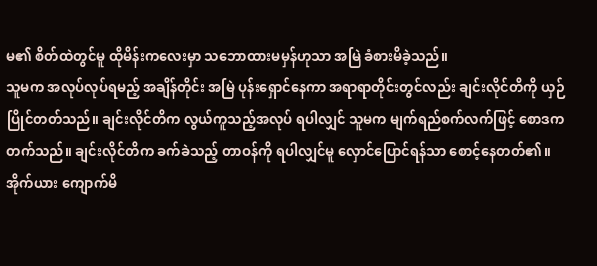မ၏ စိတ်ထဲတွင်မူ ထိုမိန်းကလေးမှာ သဘောထားမမှန်ဟုသာ အမြဲ ခံစားမိခဲ့သည်။
သူမက အလုပ်လုပ်ရမည့် အချိန်တိုင်း အမြဲ ပုန်းရှောင်နေကာ အရာရာတိုင်းတွင်လည်း ချင်းလိုင်တိကို ယှဉ်ပြိုင်တတ်သည်။ ချင်းလိုင်တိက လွယ်ကူသည့်အလုပ် ရပါလျှင် သူမက မျက်ရည်စက်လက်ဖြင့် စောဒကတက်သည်။ ချင်းလိုင်တိက ခက်ခဲသည့် တာဝန်ကို ရပါလျှင်မူ လှောင်ပြောင်ရန်သာ စောင့်နေတတ်၏။
အိုက်ယား ကျောက်မိ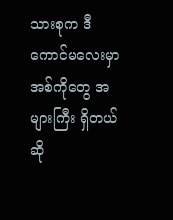သားစုက ဒီကောင်မလေးမှာ အစ်ကိုတွေ အများကြီး ရှိတယ်ဆို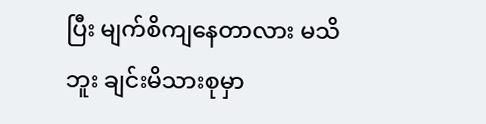ပြီး မျက်စိကျနေတာလား မသိဘူး ချင်းမိသားစုမှာ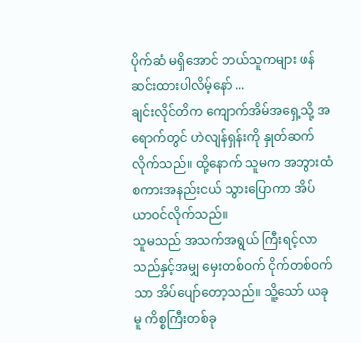ပိုက်ဆံ မရှိအောင် ဘယ်သူကများ ဖန်ဆင်းထားပါလိမ့်နော် ...
ချင်းလိုင်တိက ကျောက်အိမ်အရှေ့သို့ အရောက်တွင် ဟဲလျန်ရှန်းကို နှုတ်ဆက်လိုက်သည်။ ထို့နောက် သူမက အဘွားထံ စကားအနည်းငယ် သွားပြောကာ အိပ်ယာဝင်လိုက်သည်။
သူမသည် အသက်အရွယ် ကြီးရင့်လာသည်နှင့်အမျှ မှေးတစ်ဝက် ငိုက်တစ်ဝက်သာ အိပ်ပျော်တော့သည်။ သိူ့သော် ယခုမူ ကိစ္စကြီးတစ်ခု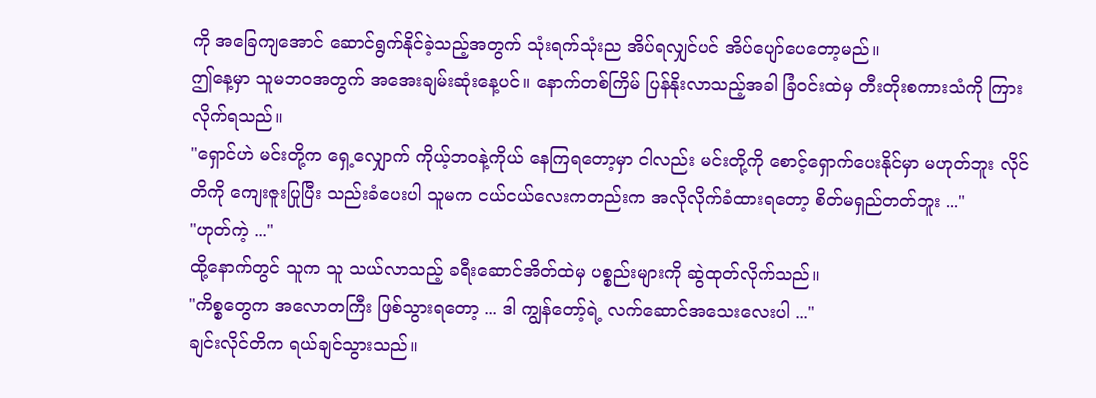ကို အခြေကျအောင် ဆောင်ရွက်နိုင်ခဲ့သည့်အတွက် သုံးရက်သုံးည အိပ်ရလျှင်ပင် အိပ်ပျော်ပေတော့မည်။
ဤနေ့မှာ သူမဘဝအတွက် အအေးချမ်းဆုံးနေ့ပင်။ နောက်တစ်ကြိမ် ပြန်နိုးလာသည့်အခါ ခြံဝင်းထဲမှ တီးတိုးစကားသံကို ကြားလိုက်ရသည်။
"ရှောင်ဟဲ မင်းတို့က ရှေ့လျှောက် ကိုယ့်ဘဝနဲ့ကိုယ် နေကြရတော့မှာ ငါလည်း မင်းတို့ကို စောင့်ရှောက်ပေးနိုင်မှာ မဟုတ်ဘူး လိုင်တိကို ကျေးဇူးပြုပြီး သည်းခံပေးပါ သူမက ငယ်ငယ်လေးကတည်းက အလိုလိုက်ခံထားရတော့ စိတ်မရှည်တတ်ဘူး ..."
"ဟုတ်ကဲ့ ..."
ထို့နောက်တွင် သူက သူ သယ်လာသည့် ခရီးဆောင်အိတ်ထဲမှ ပစ္စည်းများကို ဆွဲထုတ်လိုက်သည်။
"ကိစ္စတွေက အလောတကြီး ဖြစ်သွားရတော့ ... ဒါ ကျွန်တော့်ရဲ့ လက်ဆောင်အသေးလေးပါ ..."
ချင်းလိုင်တိက ရယ်ချင်သွားသည်။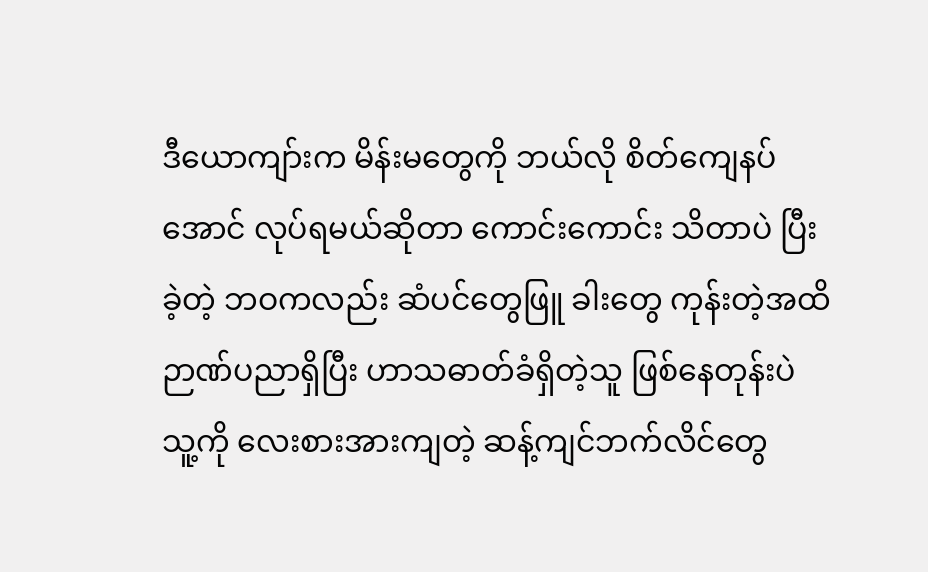ဒီယောကျာ်းက မိန်းမတွေကို ဘယ်လို စိတ်ကျေနပ်အောင် လုပ်ရမယ်ဆိုတာ ကောင်းကောင်း သိတာပဲ ပြီးခဲ့တဲ့ ဘဝကလည်း ဆံပင်တွေဖြူ ခါးတွေ ကုန်းတဲ့အထိ ဉာဏ်ပညာရှိပြီး ဟာသဓာတ်ခံရှိတဲ့သူ ဖြစ်နေတုန်းပဲ သူ့ကို လေးစားအားကျတဲ့ ဆန့်ကျင်ဘက်လိင်တွေ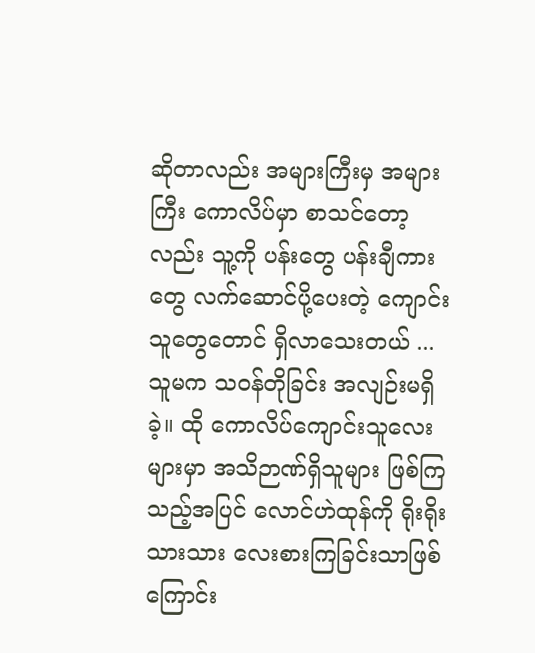ဆိုတာလည်း အများကြီးမှ အများကြီး ကောလိပ်မှာ စာသင်တော့လည်း သူ့ကို ပန်းတွေ ပန်းချီကားတွေ လက်ဆောင်ပို့ပေးတဲ့ ကျောင်းသူတွေတောင် ရှိလာသေးတယ် ...
သူမက သဝန်တိုခြင်း အလျဉ်းမရှိခဲ့။ ထို ကောလိပ်ကျောင်းသူလေးများမှာ အသိဉာဏ်ရှိသူများ ဖြစ်ကြသည့်အပြင် လောင်ဟဲထုန်ကို ရိုးရိုးသားသား လေးစားကြခြင်းသာဖြစ်ကြောင်း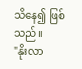သိနေ၍ ဖြစ်သည်။
"နိုးလာ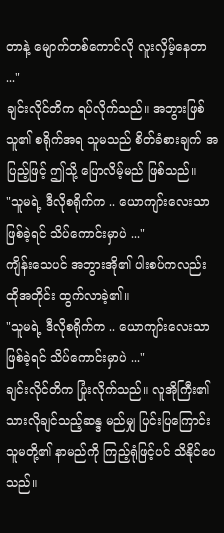တာနဲ့ မျောက်တစ်ကောင်လို လူးလှိမ့်နေတာ ..."
ချင်းလိုင်တိက ရပ်လိုက်သည်။ အဘွားဖြစ်သူ၏ စရိုက်အရ သူမသည် စိတ်ခံစားချက် အပြည့်ဖြင့် ဤသို့ ပြောလိမ့်မည် ဖြစ်သည်။
"သူမရဲ့ ဒီလိုစရိုက်က .. ယောကျာ်းလေးသာ ဖြစ်ခဲ့ရင် သိပ်ကောင်းမှာပဲ ..."
ကျိန်းသေပင် အဘွားအို၏ ပါးစပ်ကလည်း ထိုအတိုင်း ထွက်လာခဲ့၏။
"သူမရဲ့ ဒီလိုစရိုက်က .. ယောကျာ်းလေးသာ ဖြစ်ခဲ့ရင် သိပ်ကောင်းမှာပဲ ..."
ချင်းလိုင်တိက ပြုံးလိုက်သည်။ လူအိုကြီး၏ သားလိုချင်သည့်ဆန္ဒ မည်မျှ ပြင်းပြကြောင်း သူမတို့၏ နာမည်ကို ကြည့်ရုံဖြင့်ပင် သိနိုင်ပေသည်။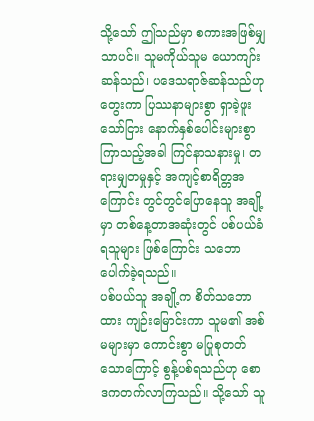သို့သော် ဤသည်မှာ စကားအဖြစ်မျှသာပင်။ သူမကိုယ်သူမ ယောကျာ်းဆန်သည်၊ ပဒေသရာဇ်ဆန်သည်ဟု တွေးကာ ပြဿနာများစွာ ရှာခဲ့ဖူးသော်ငြား နောက်နှစ်ပေါင်းများစွာ ကြာသည့်အခါ ကြင်နာသနားမှု၊ တရားမျှတမှုနှင့် အကျင့်စာရိတ္တအကြောင်း တွင်တွင်ပြောနေသူ အချို့မှာ တစ်နေ့တာအဆုံးတွင် ပစ်ပယ်ခံရသူများ ဖြစ်ကြောင်း သဘောပေါက်ခဲ့ရသည်။
ပစ်ပယ်သူ အချို့က စိတ်သဘောထား ကျဉ်းမြောင်းကာ သူမ၏ အစ်မများမှာ ကောင်းစွာ မပြုစုတတ်သောကြောင့် စွန့်ပစ်ရသည်ဟု စောဒကတက်လာကြသည်။ သို့သော် သူ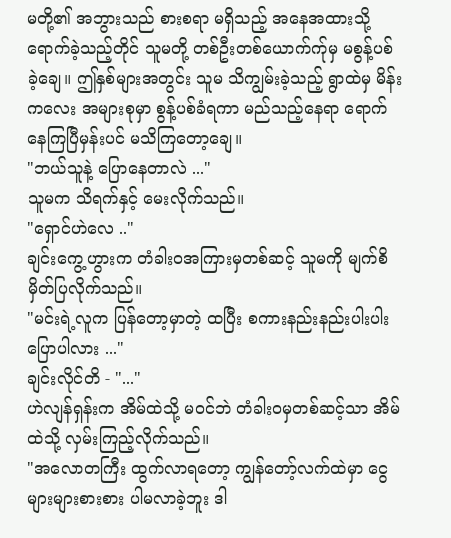မတို့၏ အဘွားသည် စားစရာ မရှိသည့် အနေအထားသို့ ရောက်ခဲ့သည့်တိုင် သူမတို့ တစ်ဦးတစ်ယောက်က်ုမှ မစွန့်ပစ်ခဲ့ချေ။ ဤနှစ်များအတွင်း သူမ သိကျွမ်းခဲ့သည့် ရွာထဲမှ မိန်းကလေး အများစုမှာ စွန့်ပစ်ခံရကာ မည်သည့်နေရာ ရောက်နေကြပြီမှန်းပင် မသိကြတော့ချေ။
"ဘယ်သူနဲ့ ပြောနေတာလဲ ..."
သူမက သိရက်နှင့် မေးလိုက်သည်။
"ရှောင်ဟဲလေ .."
ချင်းကွေ့ဟွားက တံခါးဝအကြားမှတစ်ဆင့် သူမကို မျက်စိမှိတ်ပြလိုက်သည်။
"မင်းရဲ့လူက ပြန်တော့မှာတဲ့ ထပြီး စကားနည်းနည်းပါးပါး ပြောပါလား ..."
ချင်းလိုင်တိ - "..."
ဟဲလျန်ရှန်းက အိမ်ထဲသို့ မဝင်ဘဲ တံခါးဝမှတစ်ဆင့်သာ အိမ်ထဲသို့ လှမ်းကြည့်လိုက်သည်။
"အလောတကြီး ထွက်လာရတော့ ကျွန်တော့်လက်ထဲမှာ ငွေ များများစားစား ပါမလာခဲ့ဘူး ဒါ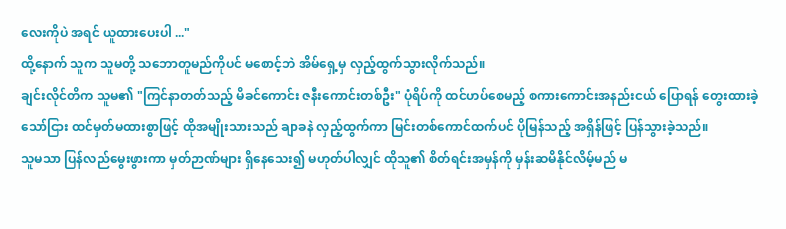လေးကိုပဲ အရင် ယူထားပေးပါ ..."
ထို့နောက် သူက သူမတို့ သဘောတူမည်ကိုပင် မစောင့်ဘဲ အိမ်ရှေ့မှ လှည့်ထွက်သွားလိုက်သည်။
ချင်းလိုင်တိက သူမ၏ "ကြင်နာတတ်သည့် မိခင်ကောင်း ဇနီးကောင်းတစ်ဦး" ပုံရိပ်ကို ထင်ဟပ်စေမည့် စကားကောင်းအနည်းငယ် ပြောရန် တွေးထားခဲ့သော်ငြား ထင်မှတ်မထားစွာဖြင့် ထိုအမျိုးသားသည် ချာခနဲ လှည့်ထွက်ကာ မြင်းတစ်ကောင်ထက်ပင် ပိုမြန်သည့် အရှိန်ဖြင့် ပြန်သွားခဲ့သည်။
သူမသာ ပြန်လည်မွေးဖွားကာ မှတ်ဉာဏ်များ ရှိနေသေး၍ မဟုတ်ပါလျှင် ထိုသူ၏ စိတ်ရင်းအမှန်ကို မှန်းဆမိနိုင်လိမ့်မည် မ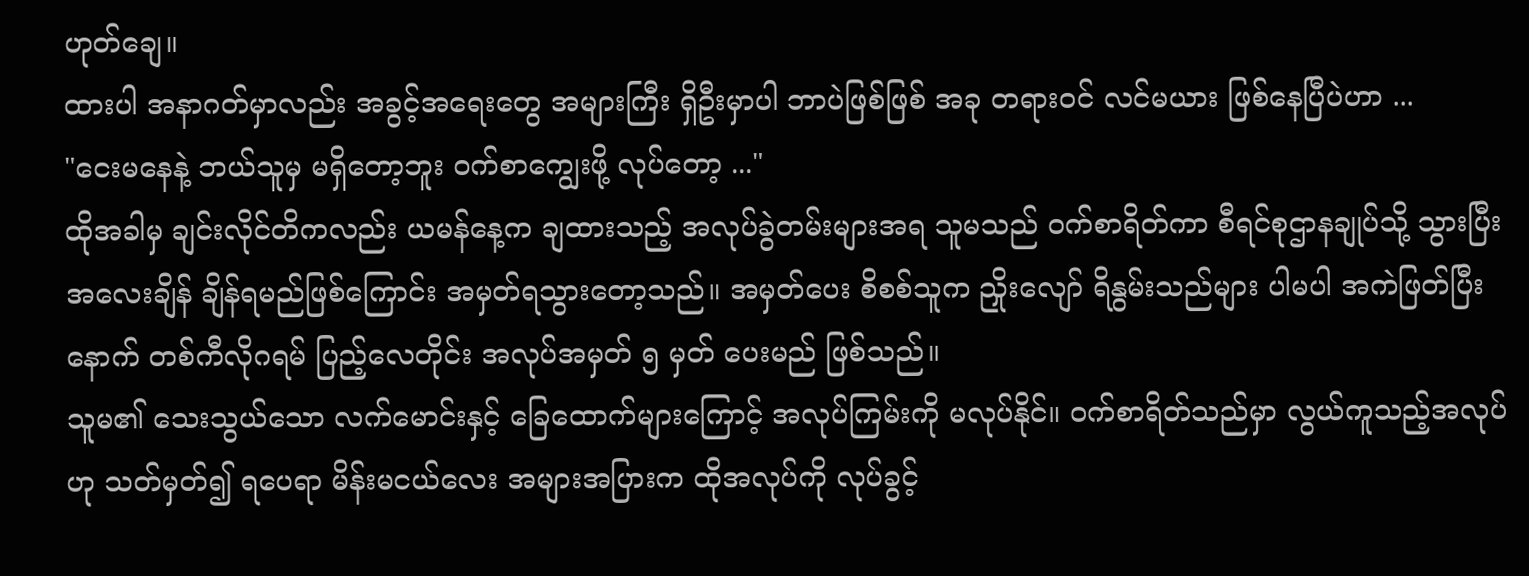ဟုတ်ချေ။
ထားပါ အနာဂတ်မှာလည်း အခွင့်အရေးတွေ အများကြီး ရှိဦးမှာပါ ဘာပဲဖြစ်ဖြစ် အခု တရားဝင် လင်မယား ဖြစ်နေပြီပဲဟာ ...
"ငေးမနေနဲ့ ဘယ်သူမှ မရှိတော့ဘူး ဝက်စာကျွေးဖို့ လုပ်တော့ ..."
ထိုအခါမှ ချင်းလိုင်တိကလည်း ယမန်နေ့က ချထားသည့် အလုပ်ခွဲတမ်းများအရ သူမသည် ဝက်စာရိတ်ကာ စီရင်စုဌာနချုပ်သို့ သွားပြီး အလေးချိန် ချိန်ရမည်ဖြစ်ကြောင်း အမှတ်ရသွားတော့သည်။ အမှတ်ပေး စိစစ်သူက ညှိုးလျော် ရိနွမ်းသည်များ ပါမပါ အကဲဖြတ်ပြီးနောက် တစ်ကီလိုဂရမ် ပြည့်လေတိုင်း အလုပ်အမှတ် ၅ မှတ် ပေးမည် ဖြစ်သည်။
သူမ၏ သေးသွယ်သော လက်မောင်းနှင့် ခြေထောက်များကြောင့် အလုပ်ကြမ်းကို မလုပ်နိုင်။ ဝက်စာရိတ်သည်မှာ လွယ်ကူသည့်အလုပ်ဟု သတ်မှတ်၍ ရပေရာ မိန်းမငယ်လေး အများအပြားက ထိုအလုပ်ကို လုပ်ခွင့်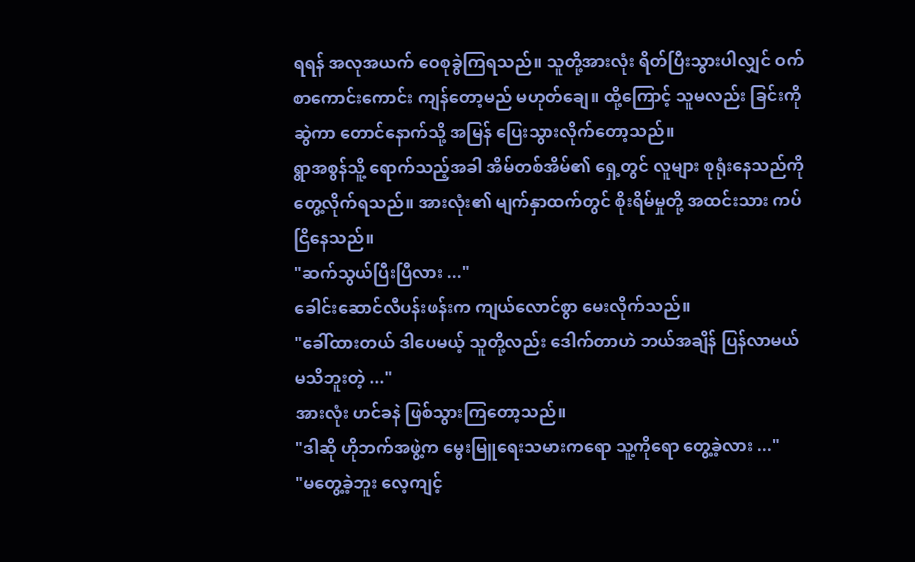ရရန် အလုအယက် ဝေစုခွဲကြရသည်။ သူတို့အားလုံး ရိတ်ပြီးသွားပါလျှင် ဝက်စာကောင်းကောင်း ကျန်တော့မည် မဟုတ်ချေ။ ထို့ကြောင့် သူမလည်း ခြင်းကို ဆွဲကာ တောင်နောက်သို့ အမြန် ပြေးသွားလိုက်တော့သည်။
ရွာအစွန်သိူ့ ရောက်သည့်အခါ အိမ်တစ်အိမ်၏ ရှေ့တွင် လူများ စုရုံးနေသည်ကို တွေ့လိုက်ရသည်။ အားလုံး၏ မျက်နှာထက်တွင် စိုးရိမ်မှုတို့ အထင်းသား ကပ်ငြိနေသည်။
"ဆက်သွယ်ပြီးပြီလား ..."
ခေါင်းဆောင်လီပန်းဖန်းက ကျယ်လောင်စွာ မေးလိုက်သည်။
"ခေါ်ထားတယ် ဒါပေမယ့် သူတို့လည်း ဒေါက်တာဟဲ ဘယ်အချိန် ပြန်လာမယ် မသိဘူးတဲ့ ..."
အားလုံး ဟင်ခနဲ ဖြစ်သွားကြတော့သည်။
"ဒါဆို ဟိုဘက်အဖွဲ့က မွေးမြူရေးသမားကရော သူ့ကိုရော တွေ့ခဲ့လား ..."
"မတွေ့ခဲ့ဘူး လေ့ကျင့်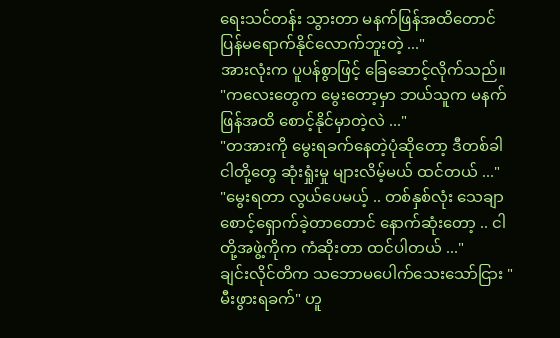ရေးသင်တန်း သွားတာ မနက်ဖြန်အထိတောင် ပြန်မရောက်နိုင်လောက်ဘူးတဲ့ ..."
အားလုံးက ပူပန်စွာဖြင့် ခြေဆောင့်လိုက်သည်။
"ကလေးတွေက မွေးတော့မှာ ဘယ်သူက မနက်ဖြန်အထိ စောင့်နိုင်မှာတဲ့လဲ ..."
"တအားကို မွေးရခက်နေတဲ့ပုံဆိုတော့ ဒီတစ်ခါ ငါတို့တွေ ဆုံးရှုံးမှု များလိမ့်မယ် ထင်တယ် ..."
"မွေးရတာ လွယ်ပေမယ့် .. တစ်နှစ်လုံး သေချာစောင့်ရှောက်ခဲ့တာတောင် နောက်ဆုံးတော့ .. ငါတို့အဖွဲ့ကိုက ကံဆိုးတာ ထင်ပါတယ် ..."
ချင်းလိုင်တိက သဘောမပေါက်သေးသော်ငြား "မီးဖွားရခက်" ဟူ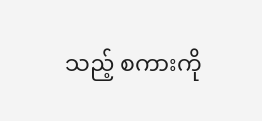သည့် စကားကို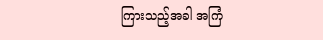ကြားသည့်အခါ အကြံ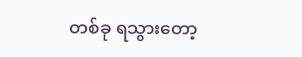တစ်ခု ရသွားတော့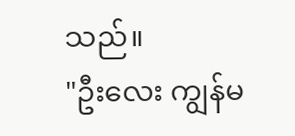သည်။
"ဦးလေး ကျွန်မ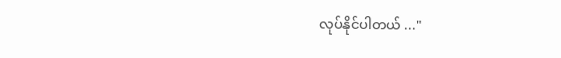လုပ်နိုင်ပါတယ် ..."